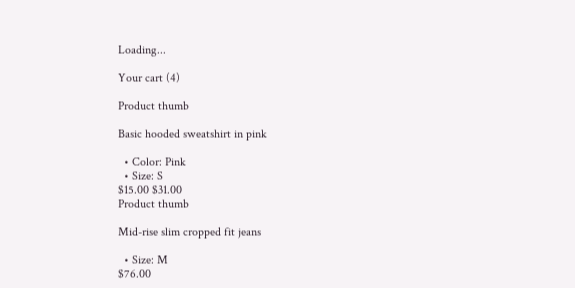Loading...

Your cart (4)

Product thumb

Basic hooded sweatshirt in pink

  • Color: Pink
  • Size: S
$15.00 $31.00
Product thumb

Mid-rise slim cropped fit jeans

  • Size: M
$76.00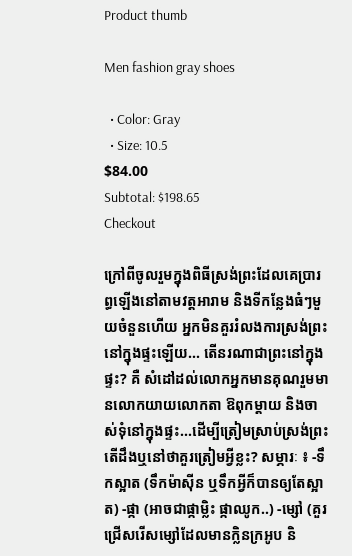Product thumb

Men fashion gray shoes

  • Color: Gray
  • Size: 10.5
$84.00
Subtotal: $198.65
Checkout

ក្រៅពីចូលរួមក្នុងពិធីស្រង់ព្រះដែលគេប្រារព្ធឡើងនៅតាមវត្តអារាម និងទីកន្លែងធំៗមួយចំនួនហើយ អ្នកមិនគួររំលងការស្រង់ព្រះនៅក្នុងផ្ទះឡើយ... តើនរណាជាព្រះនៅក្នុងផ្ទះ? គឺ សំដៅដល់លោកអ្នកមានគុណរួមមានលោកយាយលោកតា ឱពុកម្តាយ និងចាស់ទុំនៅក្នុងផ្ទះ...ដើម្បីត្រៀមស្រាប់ស្រង់ព្រះ តើដឹងឬនៅថាគួរត្រៀមអ្វីខ្លះ? សម្ភារៈ ៖ -ទឹកស្អាត (ទឹកម៉ាស៊ីន ឬទឹកអ្វីក៏បានឲ្យតែស្អាត) -ផ្កា (អាចជាផ្កាម្លិះ ផ្កាឈូក..) -ម្សៅ (គួរជ្រើសរើសម្សៅដែលមានក្លិនក្រអូប និ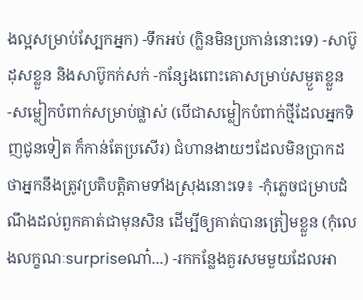ងល្អសម្រាប់ស្បែកអ្នក) -ទឹកអប់ (ក្លិនមិនប្រកាន់នោះទេ) -សាប៊ូដុសខ្លួន និងសាប៊ូកក់សក់ -កន្សែងពោះគោសម្រាប់សម្ងួតខ្លួន -សម្លៀកបំពាក់សម្រាប់ផ្លាស់ (បើជាសម្លៀកបំពាក់ថ្មីដែលអ្នកទិញជូនទៀត ក៏កាន់តែប្រសើរ) ជំហានងាយៗដែលមិនប្រាកដថាអ្នកនឹងត្រូវប្រតិបត្តិតាមទាំងស្រុងនោះទេ៖ -កុំភ្លេចជម្រាបដំណឹងដល់ពួកគាត់ជាមុនសិន ដើម្បីឲ្យគាត់បានត្រៀមខ្លួន (កុំលេងលក្ខណៈsurpriseណា៎...) -រកកន្លែងគួរសមមួយដែលអា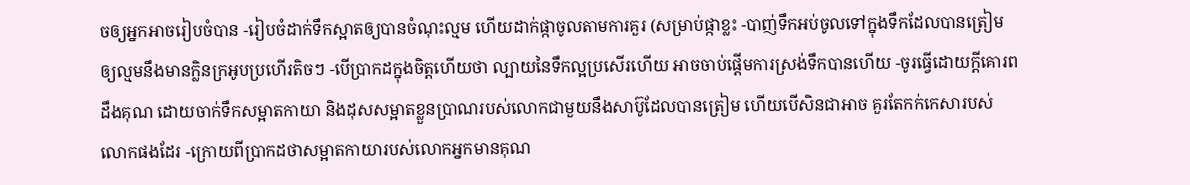ចឲ្យអ្នកអាចរៀបចំបាន -រៀបចំដាក់ទឹកស្អាតឲ្យបានចំណុះល្មម ហើយដាក់ផ្កាចូលតាមការគួរ (សម្រាប់ផ្កាខ្លះ -បាញ់ទឹកអប់ចូលទៅក្នុងទឹកដែលបានត្រៀម ឲ្យល្មមនឹងមានក្លិនក្រអូបប្រហើរតិចៗ -បើប្រាកដក្នុងចិត្តហើយថា ល្បាយនៃទឹកល្អប្រសើរហើយ អាចចាប់ផ្តើមការស្រង់ទឹកបានហើយ -ចូរធ្វើដោយក្តីគោរពដឹងគុណ ដោយចាក់ទឹកសម្អាតកាយា និងដុសសម្អាតខ្លួនប្រាណរបស់លោកជាមួយនឹងសាប៊ូដែលបានត្រៀម ហើយបើសិនជាអាច គួរតែកក់កេសារបស់លោកផងដែរ -ក្រោយពីប្រាកដថាសម្អាតកាយារបស់លោកអ្នកមានគុណ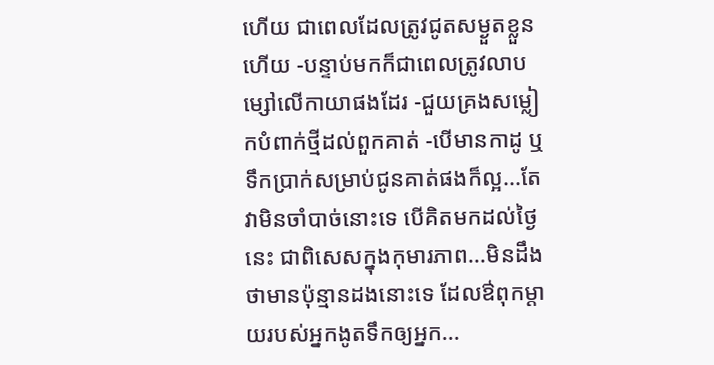ហើយ ជាពេលដែលត្រូវជូតសម្ងួតខ្លួនហើយ -បន្ទាប់មកក៏ជាពេលត្រូវលាបម្សៅលើកាយាផងដែរ -ជួយគ្រងសម្លៀកបំពាក់ថ្មីដល់ពួកគាត់ -បើមានកាដូ ឬទឹកប្រាក់សម្រាប់ជូនគាត់ផងក៏ល្អ...តែវាមិនចាំបាច់នោះទេ បើគិតមកដល់ថ្ងៃនេះ ជាពិសេសក្នុងកុមារភាព...មិនដឹងថាមានប៉ុន្មានដងនោះទេ ដែលឳពុកម្តាយរបស់អ្នកងូតទឹកឲ្យអ្នក...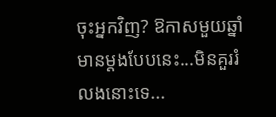ចុះអ្នកវិញ? ឱកាសមួយឆ្នាំមានម្តងបែបនេះ...មិនគួររំលងនោះទេ...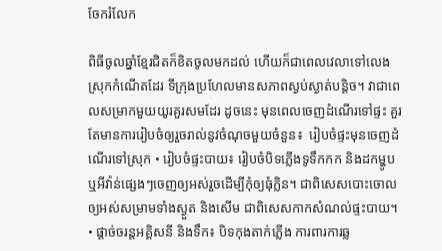ចែករំលែក

ពិធីចូលឆ្នាំខ្មែរជិតក៏ខិតចូលមកដល់ ហើយក៏ជាពេលវេលាទៅលេងស្រុកកំណើតដែរ ទីក្រុងប្រហែលមានសភាពស្ងប់ស្ងាត់បន្តិច។ វាជាពេលសម្រាកមួយយូរគួរសមដែរ ដូចនេះ មុនពេលចេញដំណើរទៅផ្ទះ គួរតែមានការរៀបចំឲ្យរួចរាល់នូវចំណុចមួយចំនួន៖  រៀបចំផ្ទះមុនចេញដំណើរទៅស្រុក • រៀបចំផ្ទះបាយ៖ រៀបចំបិទភ្លើងទូទឹកកក និងដកម្ហូប ឬអីវ៉ាន់ផ្សេងៗចេញឲ្យអស់រួចដើម្បីកុំឲ្យធុំក្លិន។ ជាពិសេសបោះចោលឲ្យអស់សម្រាមទាំងស្ងួត និងសើម ជាពិសេសកាកសំណល់ផ្ទះបាយ។ • ផ្តាច់ចរន្តអគ្គិសនី និងទឹក៖ បិទកុងតាក់ភ្លើង ការពារការឆ្ល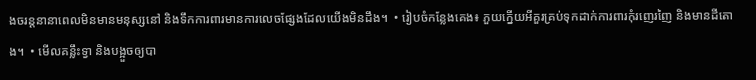ងចរន្តនានាពេលមិនមានមនុស្សនៅ និងទឹកការពារមានការលេចផ្សែងដែលយើងមិនដឹង។  • រៀបចំកន្លែងគេង៖ ភួយក្នើយអីគួរគ្រប់ទុកដាក់ការពារកុំរញេរញៃ និងមានដីតោង។  • មើលគន្លឹះទ្វា និងបង្អួចឲ្យបា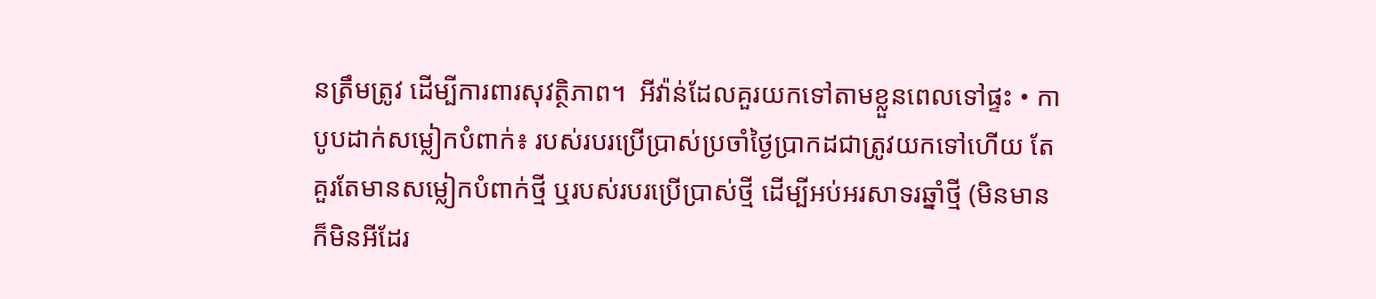នត្រឹមត្រូវ ដើម្បីការពារសុវត្ថិភាព។  អីវ៉ាន់ដែលគួរយកទៅតាមខ្លួនពេលទៅផ្ទះ • កាបូបដាក់សម្លៀកបំពាក់៖ របស់របរប្រើប្រាស់ប្រចាំថ្ងៃប្រាកដជាត្រូវយកទៅហើយ តែគួរតែមានសម្លៀកបំពាក់ថ្មី ឬរបស់របរប្រើប្រាស់ថ្មី ដើម្បីអប់អរសាទរឆ្នាំថ្មី (មិនមានក៏មិនអីដែរ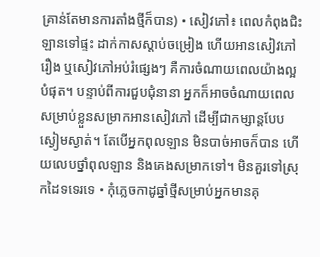គ្រាន់តែមានការតាំងថ្មីក៏បាន) • សៀវភៅ៖ ពេលកំពុងជិះឡានទៅផ្ទះ ដាក់កាសស្តាប់ចម្រៀង ហើយអានសៀវភៅរឿង ឬសៀវភៅអប់រំផ្សេងៗ គឺការចំណាយពេលយ៉ាងល្អបំផុត។ បន្ទាប់ពីការជួបជុំនានា អ្នកក៏អាចចំណាយពេលសម្រាប់ខ្លួនសម្រាកអានសៀវភៅ ដើម្បីជាកម្សាន្តបែបស្ងៀមស្ងាត់។ តែបើអ្នកពុលឡាន មិនបាច់អាចក៏បាន ហើយលេបថ្នាំពុលឡាន និងគេងសម្រាកទៅ។ មិនគួរទៅស្រុកដៃទទេរទេ • កុំភ្លេចកាដូឆ្នាំថ្មីសម្រាប់អ្នកមានគុ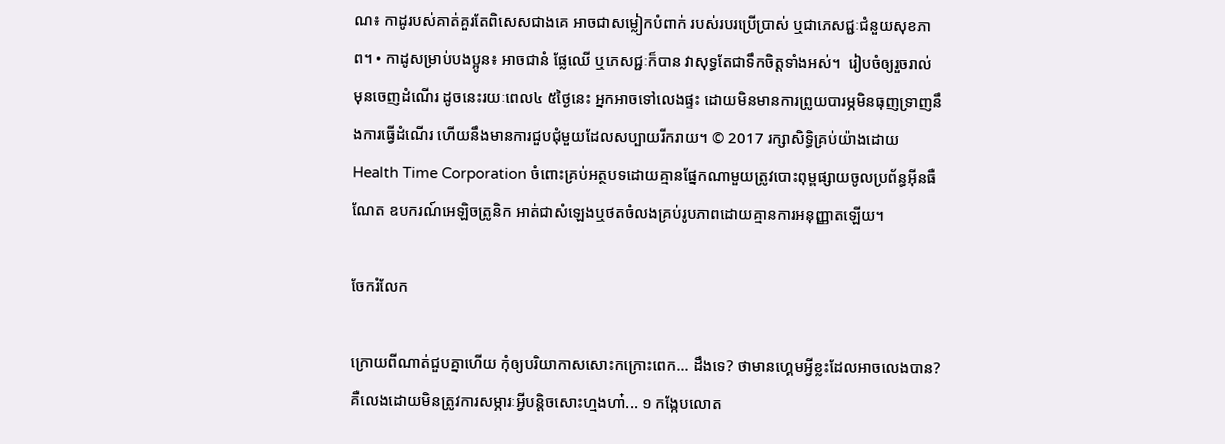ណ៖ កាដូរបស់គាត់គួរតែពិសេសជាងគេ អាចជាសម្លៀកបំពាក់ របស់របរប្រើប្រាស់ ឬជាភេសជ្ជៈជំនួយសុខភាព។ • កាដូសម្រាប់បងប្អូន៖ អាចជានំ ផ្លែឈើ ឬភេសជ្ជៈក៏បាន វាសុទ្ធតែជាទឹកចិត្តទាំងអស់។  រៀបចំឲ្យរួចរាល់ មុនចេញដំណើរ ដូចនេះរយៈពេល៤ ៥ថ្ងៃនេះ អ្នកអាចទៅលេងផ្ទះ ដោយមិនមានការព្រូយបារម្ភមិនធុញទ្រាញនឹងការធ្វើដំណើរ ហើយនឹងមានការជួបជុំមួយដែលសប្បាយរីករាយ។ © 2017 រក្សាសិទ្ធិគ្រប់យ៉ាងដោយ Health Time Corporation ចំពោះគ្រប់អត្ថបទដោយគ្មានផ្នែកណាមួយត្រូវបោះពុម្ពផ្សាយចូលប្រព័ន្ធអ៊ីនធឺណែត ឧបករណ៍អេឡិចត្រូនិក អាត់ជាសំឡេងឬថតចំលងគ្រប់រូបភាពដោយគ្មានការអនុញ្ញាតឡើយ។

ចែករំលែក

ក្រោយពីណាត់ជួបគ្នាហើយ កុំឲ្យបរិយាកាសសោះកក្រោះពេក... ដឹងទេ? ថាមានហ្គេមអ្វីខ្លះដែលអាចលេងបាន? គឺលេងដោយមិនត្រូវការសម្ភារៈអ្វីបន្តិចសោះហ្មងហា៎... ១ កង្កែបលោត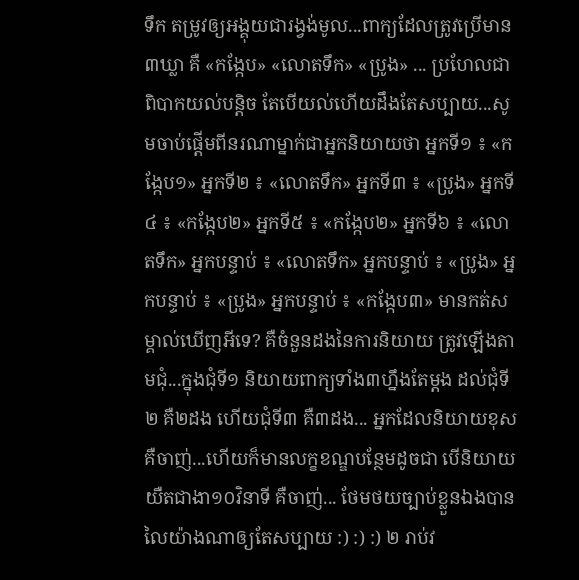ទឹក តម្រូវឲ្យអង្គុយជារង្វង់មូល...ពាក្យដែលត្រូវប្រើមាន៣ឃ្លា គឺ «កង្កែប» «លោតទឹក» «ប្រូង» ... ប្រហែលជាពិបាកយល់បន្តិច តែបើយល់ហើយដឹងតែសប្បាយ...សូមចាប់ផ្តើមពីនរណាម្នាក់ជាអ្នកនិយាយថា អ្នកទី១ ៖ «កង្កែប១» អ្នកទី២ ៖ «លោតទឹក» អ្នកទី៣ ៖ «ប្រូង» អ្នកទី៤ ៖ «កង្កែប២» អ្នកទី៥ ៖ «កង្កែប២» អ្នកទី៦ ៖ «លោតទឹក» អ្នកបន្ទាប់ ៖ «លោតទឹក» អ្នកបន្ទាប់ ៖ «ប្រូង» អ្នកបន្ទាប់ ៖ «ប្រូង» អ្នកបន្ទាប់ ៖ «កង្កែប៣» មានកត់សម្គាល់ឃើញអីទេ? គឺចំនួនដងនៃការនិយាយ ត្រូវឡើងតាមជុំ...ក្នុងជុំទី១ និយាយពាក្យទាំង៣ហ្នឹងតែម្តង ដល់ជុំទី២ គឺ២ដង ហើយជុំទី៣ គឺ៣ដង... អ្នកដែលនិយាយខុស គឺចាញ់...ហើយក៏មានលក្ខខណ្ឌបន្ថែមដូចជា បើនិយាយយឺតជាងា១០វិនាទី គឺចាញ់... ថែមថយច្បាប់ខ្លួនឯងបាន លៃយ៉ាងណាឲ្យតែសប្បាយ :) :) :) ២ រាប់វ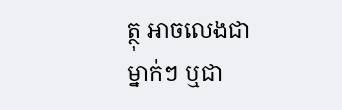ត្ថុ អាចលេងជាម្នាក់ៗ ឬជា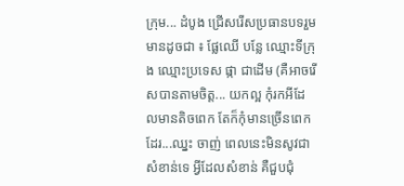ក្រុម... ដំបូង ជ្រើសរើសប្រធានបទរួមមានដូចជា ៖ ផ្លែឈើ បន្លែ ឈ្មោះទីក្រុង ឈ្មោះប្រទេស ផ្កា ជាដើម (គឺអាចរើសបានតាមចិត្ត... យកល្អ កុំរកអីដែលមានតិចពេក តែក៏កុំមានច្រើនពេកដែរ...ឈ្នះ ចាញ់ ពេលនេះមិនសូវជាសំខាន់ទេ អ្វីដែលសំខាន់ គឺជួបជុំ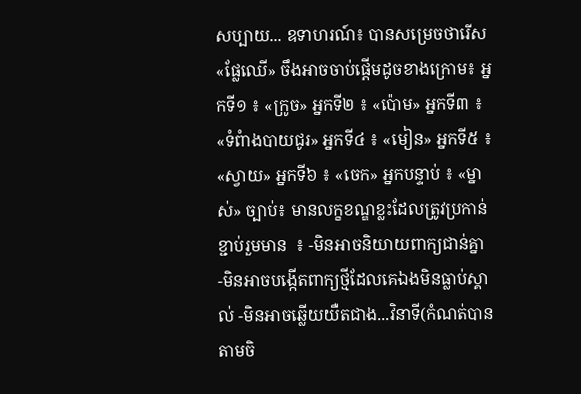សប្បាយ... ឧទាហរណ៍៖ បានសម្រេចថារើស«ផ្លែឈើ» ចឹងអាចចាប់ផ្តើមដូចខាងក្រោម៖ អ្នកទី១ ៖ «ក្រូច» អ្នកទី២ ៖ «ប៉ោម» អ្នកទី៣ ៖ «ទំពំាងបាយជូរ» អ្នកទី៤ ៖ «មៀន» អ្នកទី៥ ៖ «ស្វាយ» អ្នកទី៦ ៖ «ចេក» អ្នកបន្ទាប់ ៖ «ម្នាស់» ច្បាប់៖ មានលក្ខខណ្ឌខ្លះដែលត្រូវប្រកាន់ខ្ជាប់រួមមាន  ៖ -មិនអាចនិយាយពាក្យជាន់គ្នា -មិនអាចបង្កើតពាក្យថ្មីដែលគេឯងមិនធ្លាប់ស្គាល់ -មិនអាចឆ្លើយយឺតជាង...វិនាទី(កំណត់បានតាមចិ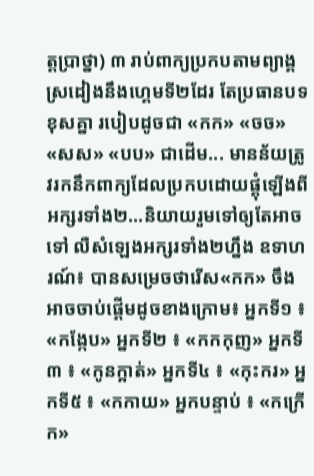ត្តប្រាថ្នា) ៣ រាប់ពាក្យប្រកបតាមព្យាង្គ ស្រដៀងនឹងហេ្គមទី២ដែរ តែប្រធានបទខុសគ្នា របៀបដូចជា «កក» «ចច» «សស» «បប» ជាដើម... មានន័យត្រូវរកនឹកពាក្យដែលប្រកបដោយផ្គុំឡើងពីអក្សរទាំង២...និយាយរួមទៅឲ្យតែអាចទៅ លឺសំឡេងអក្សរទាំង២ហ្នឹង ឧទាហរណ៍៖ បានសម្រេចថារើស«កក» ចឹងអាចចាប់ផ្តើមដូចខាងក្រោម៖ អ្នកទី១ ៖ «កង្កែប» អ្នកទី២ ៖ «កកកុញ» អ្នកទី៣ ៖ «កូនក្អាត់» អ្នកទី៤ ៖ «កុះករ» អ្នកទី៥ ៖ «កកាយ» អ្នកបន្ទាប់ ៖ «កក្រើក»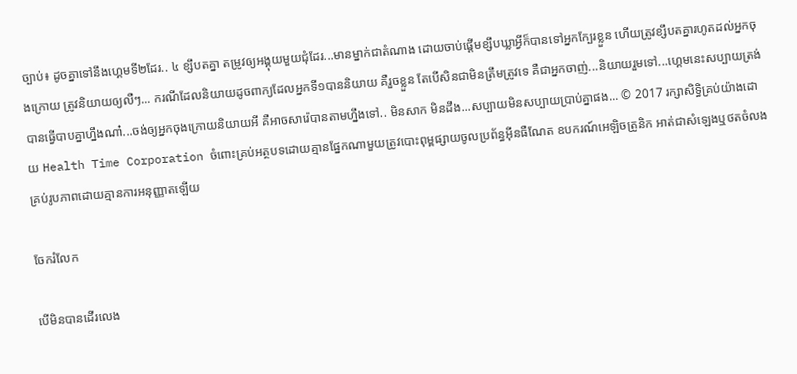ច្បាប់៖ ដូចគ្នាទៅនឹងហ្គេមទី២ដែរ.. ៤ ខ្សឹបតគ្នា តម្រូវឲ្យអង្គុយមួយជុំដែរ...មានម្នាក់ជាតំណាង ដោយចាប់ផ្តើមខ្សឹបឃ្លាអ្វីក៏បានទៅអ្នកក្បែរខ្លួន ហើយត្រូវខ្សឹបតគ្នារហូតដល់អ្នកចុងក្រោយ ត្រូវនិយាយឲ្យលឺៗ... ករណីដែលនិយាយដូចពាក្យដែលអ្នកទី១បាននិយាយ គឺរួចខ្លួន តែបើសិនជាមិនត្រឹមត្រូវទេ គឺជាអ្នកចាញ់...និយាយរួមទៅ...ហ្គេមនេះសប្បាយត្រង់បានធ្វើបាបគ្នាហ្នឹងណា៎...ចង់ឲ្យអ្នកចុងក្រោយនិយាយអី គឺអាចសារ៉េបានតាមហ្នឹងទៅ.. មិនសាក មិនដឹង...សប្បាយមិនសប្បាយប្រាប់គ្នាផង... © 2017 រក្សាសិទ្ធិគ្រប់យ៉ាងដោយ Health Time Corporation ចំពោះគ្រប់អត្ថបទដោយគ្មានផ្នែកណាមួយត្រូវបោះពុម្ពផ្សាយចូលប្រព័ន្ធអ៊ីនធឺណែត ឧបករណ៍អេឡិចត្រូនិក អាត់ជាសំឡេងឬថតចំលងគ្រប់រូបភាពដោយគ្មានការអនុញ្ញាតឡើយ

ចែករំលែក

បើមិនបានដើរលេង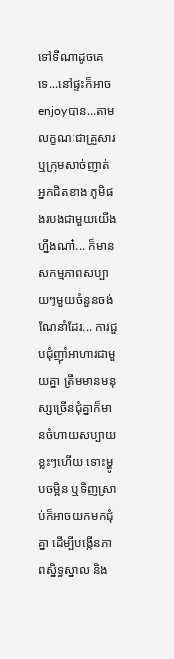ទៅទីណាដូចគេទេ...នៅផ្ទះក៏អាចenjoyបាន...តាមលក្ខណៈជាគ្រួសារ ឬក្រុមសាច់ញាត់ អ្នកជិតខាង ភូមិផងរបងជាមួយយើងហ្នឹងណា៎... ក៏មានសកម្មភាពសប្បាយៗមួយចំនួនចង់ណែនាំដែរ... ការជួបជុំញ៉ាំអាហារជាមួយគ្នា ត្រឹមមានមនុស្សច្រើនជុំគ្នាក៏មានចំហាយសប្បាយខ្លះៗហើយ ទោះម្ហូបចម្អិន ឬទិញស្រាប់ក៏អាចយកមកជុំគ្នា ដើម្បីបង្កើនភាពស្និទ្ធស្នាល និង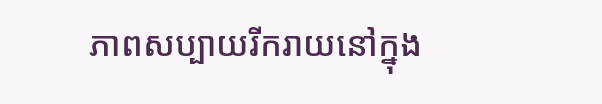ភាពសប្បាយរីករាយនៅក្នុង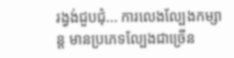រង្វង់ជួបជុំ... ការលេងល្បែងកម្សាន្ត មានប្រភេទល្បែងជាច្រើន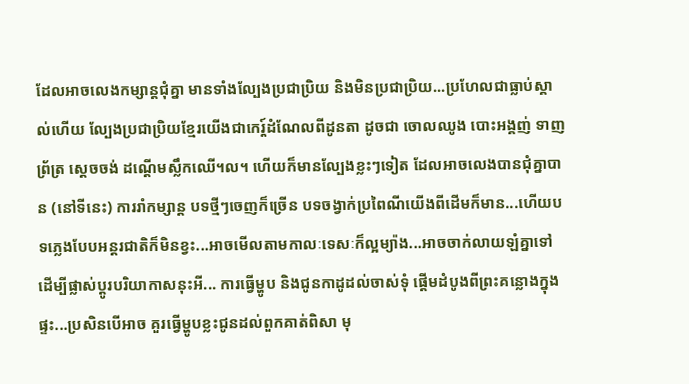ដែលអាចលេងកម្សាន្តជុំគ្នា មានទាំងល្បែងប្រជាប្រិយ និងមិនប្រជាប្រិយ...ប្រហែលជាធ្លាប់ស្គាល់ហើយ ល្បែងប្រជាប្រិយខ្មែរយើងជាកេរ្ត៍ដំណែលពីដូនតា ដូចជា ចោលឈូង បោះអង្គញ់ ទាញព្រ័ត្រ ស្តេចចង់ ដណ្តើមស្លឹកឈើ។ល។ ហើយក៏មានល្បែងខ្លះៗទៀត ដែលអាចលេងបានជុំគ្នាបាន (នៅទីនេះ) ការរាំកម្សាន្ត បទថ្មីៗចេញក៏ច្រើន បទចង្វាក់ប្រពៃណីយើងពីដើមក៏មាន...ហើយបទភ្លេងបែបអន្តរជាតិក៏មិនខ្វះ...អាចមើលតាមកាលៈទេសៈក៏ល្អម្យ៉ាង...អាចចាក់លាយឡំគ្នាទៅ ដើម្បីផ្លាស់ប្តូរបរិយាកាសនុះអី... ការធ្វើម្ហូប និងជូនកាដូដល់ចាស់ទុំ ផ្តើមដំបូងពីព្រះគន្លោងក្នុងផ្ទះ...ប្រសិនបើអាច គួរធ្វើម្ហូបខ្លះជូនដល់ពួកគាត់ពិសា មុ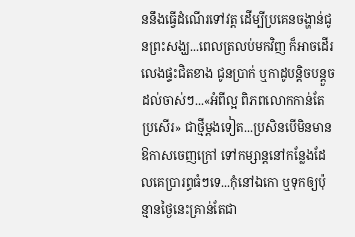ននឹងធ្វើដំណើរទៅវត្ត ដើម្បីប្រគេនចង្ហាន់ជូនព្រះសង្ឃ...ពេលត្រលប់មកវិញ ក៏អាចដើរលេងផ្ទះជិតខាង ជូនប្រាក់ ឬកាដូបន្តិចបន្តួចដល់ចាស់ៗ...«អំពីល្អ ពិភពលោកកាន់តែប្រសើរ» ជាថ្មីម្តងទៀត...ប្រសិនបើមិនមានឱកាសចេញក្រៅ ទៅកម្សាន្តនៅកន្លែងដែលគេប្រារព្ធធំៗទេ...កុំនៅឯកោ ឬទុកឲ្យប៉ុន្មានថ្ងៃនេះគ្រាន់តែជា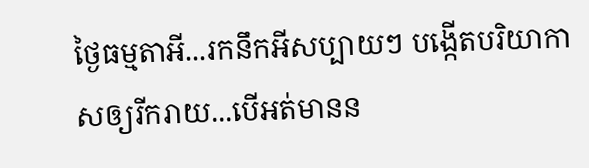ថ្ងៃធម្មតាអី...រកនឹកអីសប្បាយៗ បង្កើតបរិយាកាសឲ្យរីករាយ...បើអត់មានន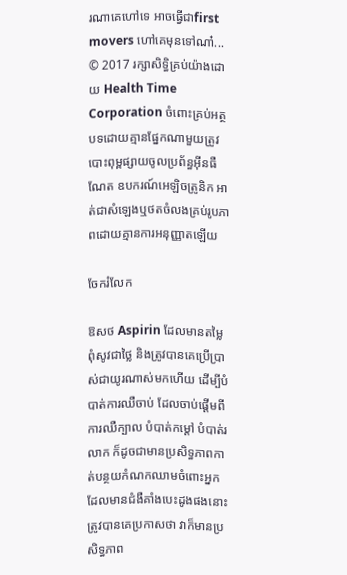រណាគេហៅទេ អាចធ្វើជាfirst movers ហៅគេមុនទៅណា៎... © 2017 រក្សាសិទ្ធិគ្រប់យ៉ាងដោយ Health Time Corporation ចំពោះគ្រប់អត្ថបទដោយគ្មានផ្នែកណាមួយត្រូវបោះពុម្ពផ្សាយចូលប្រព័ន្ធអ៊ីនធឺណែត ឧបករណ៍អេឡិចត្រូនិក អាត់ជាសំឡេងឬថតចំលងគ្រប់រូបភាពដោយគ្មានការអនុញ្ញាតឡើយ

ចែករំលែក

ឱសថ Aspirin ដែលមានតម្លៃពុំសូវជាថ្លៃ និងត្រូវបានគេប្រើប្រាស់ជាយូរណាស់មកហើយ ដើម្បីបំបាត់ការឈឺចាប់ ដែលចាប់ផ្តើមពីការឈឺក្បាល បំបាត់កម្តៅ បំបាត់រលាក ក៏ដូចជាមានប្រសិទ្ធភាពកាត់បន្ថយកំណកឈាមចំពោះអ្នកដែលមានជំងឺគាំងបេះដូងផងនោះ ត្រូវបានគេប្រកាសថា វាក៏មានប្រសិទ្ធភាព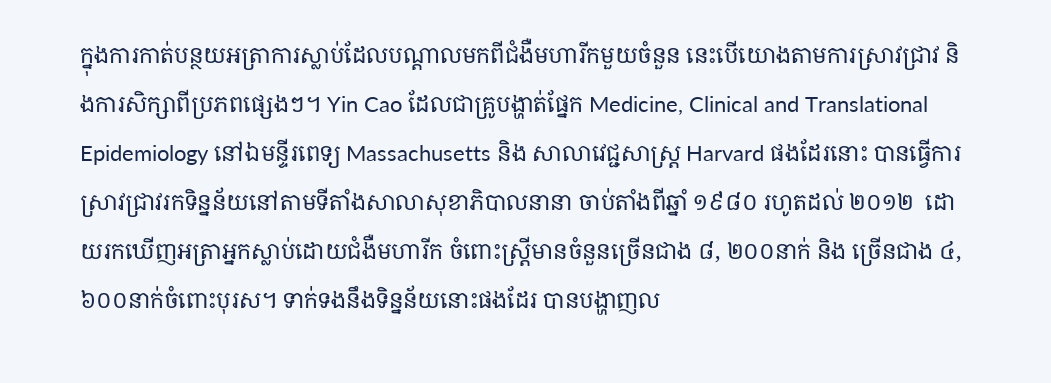ក្នុងការកាត់បន្ថយអត្រាការស្លាប់ដែលបណ្តាលមកពីជំងឺមហារីកមួយចំនួន នេះបើយោងតាមការស្រាវជ្រាវ និងការសិក្សាពីប្រភពផ្សេងៗ។ Yin Cao ដែលជាគ្រូបង្ហាត់ផ្នែក Medicine, Clinical and Translational Epidemiology នៅឯមន្ទីរពេទ្យ Massachusetts និង សាលាវេជ្ជសាស្រ្ត Harvard ផងដែរនោះ បានធ្វើការស្រាវជ្រាវរកទិន្នន័យនៅតាមទីតាំងសាលាសុខាភិបាលនានា ចាប់តាំងពីឆ្នាំ ១៩៨០ រហូតដល់ ២០១២  ដោយរកឃើញអត្រាអ្នកស្លាប់ដោយជំងឺមហារីក ចំពោះស្រ្តីមានចំនួនច្រើនជាង ៨, ២០០នាក់ និង ច្រើនជាង ៤, ៦០០នាក់ចំពោះបុរស។ ទាក់ទងនឹងទិន្នន័យនោះផងដែរ បានបង្ហាញល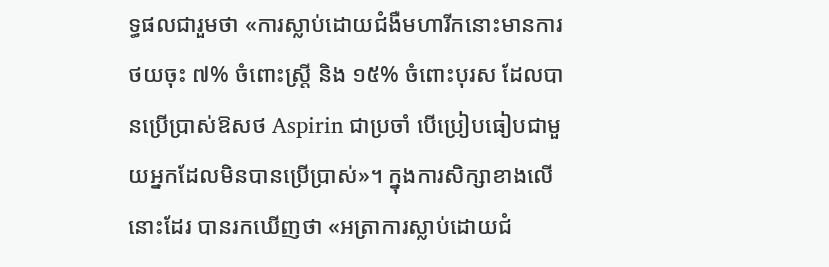ទ្ធផលជារួមថា «ការស្លាប់ដោយជំងឺមហារីកនោះមានការថយចុះ ៧% ចំពោះស្រ្តី និង ១៥% ចំពោះបុរស ដែលបានប្រើប្រាស់ឱសថ Aspirin ជាប្រចាំ បើប្រៀបធៀបជាមួយអ្នកដែលមិនបានប្រើប្រាស់»។ ក្នុងការសិក្សាខាងលើនោះដែរ បានរកឃើញថា «អត្រាការស្លាប់ដោយជំ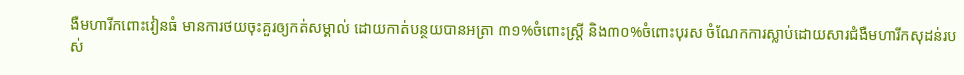ងឺមហារីកពោះវៀនធំ មានការថយចុះគួរឲ្យកត់សម្គាល់ ដោយកាត់បន្ថយបានអត្រា ៣១%ចំពោះស្រ្តី និង៣០%ចំពោះបុរស ចំណែកការស្លាប់ដោយសារជំងឺមហារីកសុដន់របស់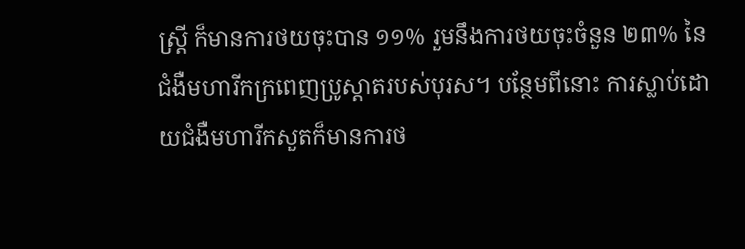ស្រ្តី ក៏មានការថយចុះបាន ១១% រួមនឹងការថយចុះចំនួន ២៣% នៃជំងឺមហារីកក្រពេញប្រូស្តាតរបស់បុរស។ បន្ថែមពីនោះ ការស្លាប់ដោយជំងឺមហារីកសួតក៏មានការថ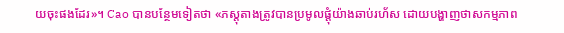យចុះផងដែរ»។ Cao បានបន្ថែមទៀតថា «ភស្តុតាងត្រូវបានប្រមូលផ្តុំយ៉ាងឆាប់រហ័ស ដោយបង្ហាញថាសកម្មភាព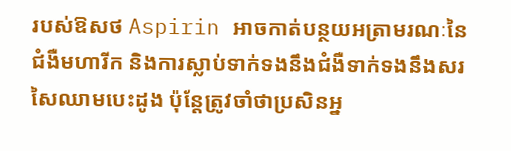របស់ឱសថ Aspirin អាចកាត់បន្ថយអត្រាមរណៈនៃជំងឺមហារីក និងការស្លាប់ទាក់ទងនឹងជំងឺទាក់ទងនឹងសរសៃឈាមបេះដូង ប៉ុន្តែត្រូវចាំថាប្រសិនអ្ន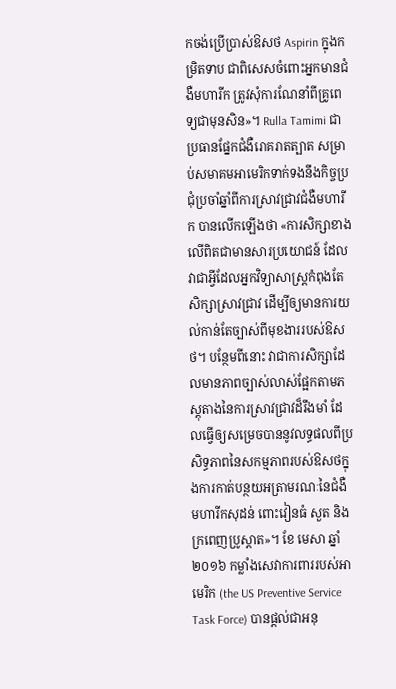កចង់ប្រើប្រាស់ឱសថ Aspirin ក្នុងកម្រិតទាប ជាពិសេសចំពោះអ្នកមានជំងឺមហារីក ត្រូវសុំការណែនាំពីគ្រូពេទ្យជាមុនសិន»។ Rulla Tamimi ជាប្រធានផ្នែកជំងឺរោគរាតត្បាត សម្រាប់សមាគមអាមេរិកទាក់ទងនឹងកិច្ចប្រជុំប្រចាំឆ្នាំពីការស្រាវជ្រាវជំងឺមហារីក បានលើកឡើងថា «ការសិក្សាខាងលើពិតជាមានសារប្រយោជន៍ ដែលវាជាអ្វីដែលអ្នកវិទ្យាសាស្រ្តកំពុងតែសិក្សាស្រាវជ្រាវ ដើម្បីឲ្យមានការយល់កាន់តែច្បាស់ពីមុខងាររបស់ឱសថ។ បន្ថែមពីនោះ វាជាការសិក្សាដែលមានភាពច្បាស់លាស់ផ្អែកតាមភស្តុតាងនៃការស្រាវជ្រាវដ៏រឹងមាំ ដែលធ្វើឲ្យសម្រេចបាននូវលទ្ធផលពីប្រសិទ្ធភាពនៃសកម្មភាពរបស់ឱសថក្នុងការកាត់បន្ថយអត្រាមរណៈនៃជំងឺ មហារីកសុដន់ ពោះវៀនធំ សួត និងក្រពេញប្រូស្តាត»។ ខែ មេសា ឆ្នាំ ២០១៦ កម្លាំងសេវាការពាររបស់អាមេរិក (the US Preventive Service Task Force) បានផ្តល់ជាអនុ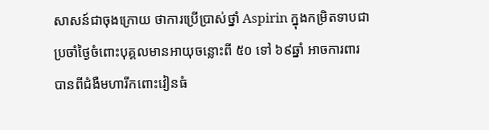សាសន៍ជាចុងក្រោយ ថាការប្រើប្រាស់ថ្នាំ Aspirin ក្នុងកម្រិតទាបជាប្រចាំថ្ងៃចំពោះបុគ្គលមានអាយុចន្លោះពី ៥០ ទៅ ៦៩ឆ្នាំ អាចការពារបានពីជំងឺមហារីកពោះវៀនធំ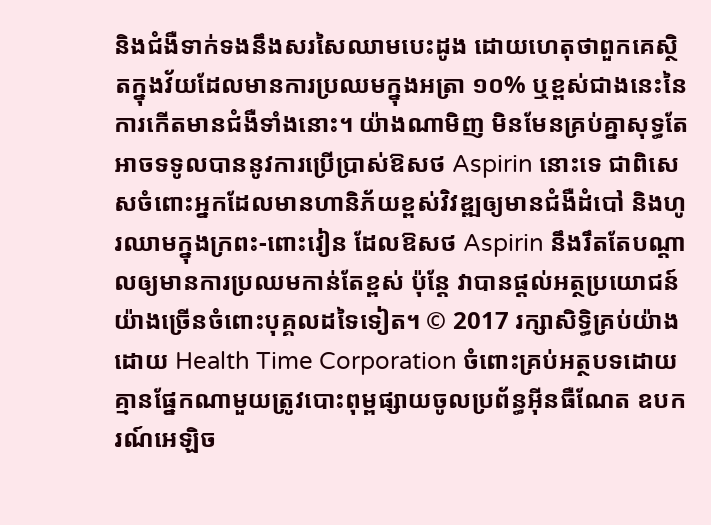និងជំងឺទាក់ទងនឹងសរសៃឈាមបេះដូង ដោយហេតុថាពួកគេស្ថិតក្នុងវ័យដែលមានការប្រឈមក្នុងអត្រា ១០% ឬខ្ពស់ជាងនេះនៃការកើតមានជំងឺទាំងនោះ។ យ៉ាងណាមិញ មិនមែនគ្រប់គ្នាសុទ្ធតែអាចទទូលបាននូវការប្រើប្រាស់ឱសថ Aspirin នោះទេ ជាពិសេសចំពោះអ្នកដែលមានហានិភ័យខ្ពស់វិវឌ្ឍឲ្យមានជំងឺដំបៅ និងហូរឈាមក្នុងក្រពះ-ពោះវៀន ដែលឱសថ Aspirin នឹងរឹតតែបណ្តាលឲ្យមានការប្រឈមកាន់តែខ្ពស់ ប៉ុន្តែ វាបានផ្តល់អត្ថប្រយោជន៍យ៉ាងច្រើនចំពោះបុគ្គលដទៃទៀត។ © 2017 រក្សាសិទ្ធិគ្រប់យ៉ាងដោយ Health Time Corporation ចំពោះគ្រប់អត្ថបទដោយគ្មានផ្នែកណាមួយត្រូវបោះពុម្ពផ្សាយចូលប្រព័ន្ធអ៊ីនធឺណែត ឧបករណ៍អេឡិច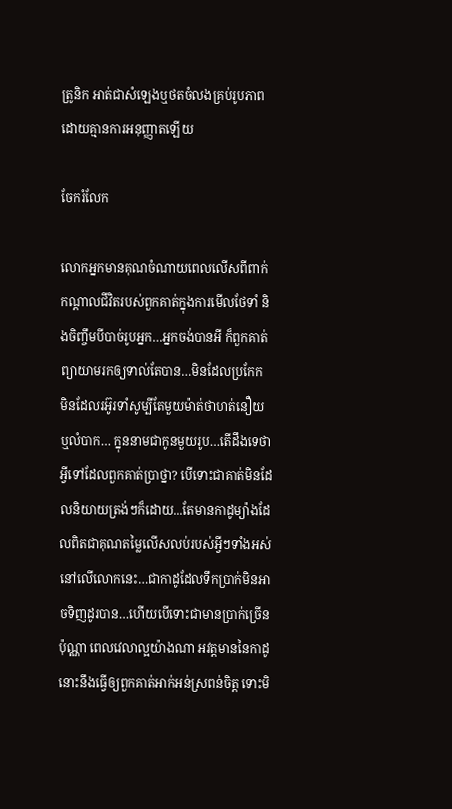ត្រូនិក អាត់ជាសំឡេងឬថតចំលងគ្រប់រូបភាពដោយគ្មានការអនុញ្ញាតឡើយ

ចែករំលែក

លោកអ្នកមានគុណចំណាយពេលលើសពីពាក់កណ្តាលជីវិតរបស់ពួកគាត់ក្នុងការមើលថែទាំ និងចិញ្ចឹមបីបាច់រូបអ្នក…អ្នកចង់បានអី ក៏ពួកគាត់ព្យាយាមរកឲ្យទាល់តែបាន…មិនដែលប្រកែក មិនដែលរអ៊ូរទាំសូម្បីតែមួយម៉ាត់ថាហត់នឿយ ឬលំបាក… ក្នុននាមជាកូនមួយរូប…តើដឹងទេថា អ្វីទៅដែលពួកគាត់ប្រាថ្នា? បើទោះជាគាត់មិនដែលនិយាយត្រង់ៗក៏ដោយ...តែមានកាដូម្យ៉ាងដែលពិតជាគុណតម្លៃលើសលប់របស់អ្វីៗទាំងអស់នៅលើលោកនេះ…ជាកាដូដែលទឹកប្រាក់មិនអាចទិញដូរបាន…ហើយបើទោះជាមានប្រាក់ច្រើនប៉ុណ្ណា ពេលវេលាល្អយ៉ាងណា អវត្តមាននៃកាដូនោះនឹងធ្វើឲ្យពួកគាត់អាក់អន់ស្រពន់ចិត្ត ទោះមិ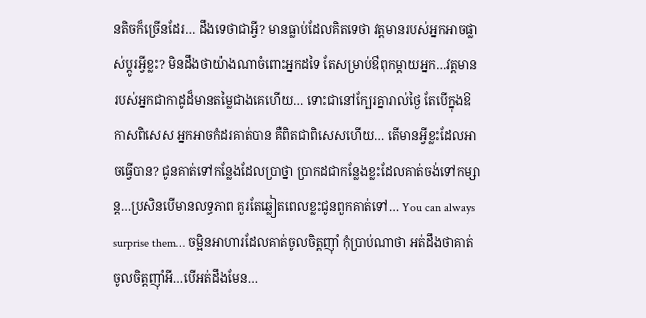នតិចក៏ច្រើនដែរ… ដឹងទេថាជាអ្វី? មានធ្លាប់ដែលគិតទេថា វត្តមានរបស់អ្នកអាចផ្លាស់ប្តូរអ្វីខ្លះ? មិនដឹងថាយ៉ាងណាចំពោះអ្នកដទៃ តែសម្រាប់ឳពុកម្តាយអ្នក…វត្តមានរបស់អ្នកជាកាដូដ៏មានតម្លៃជាងគេហើយ… ទោះជានៅក្បែរគ្នារាល់ថ្ងៃ តែបើក្នុងឱកាសពិសេស អ្នកអាចកំដរគាត់បាន គឺពិតជាពិសេសហើយ… តើមានអ្វីខ្លះដែលអាចធ្វើបាន? ជូនគាត់ទៅកន្លែងដែលប្រាថ្នា ប្រាកដជាកន្លែងខ្លះដែលគាត់ចង់ទៅកម្សាន្ត…ប្រសិនបើមានលទ្ធភាព គួរតែឆ្លៀតពេលខ្លះជូនពួកគាត់ទៅ… You can always surprise them… ចម្អិនអាហារដែលគាត់ចូលចិត្តញ៉ាំ កុំប្រាប់ណាថា អត់ដឹងថាគាត់ចូលចិត្តញ៉ាំអី…បើអត់ដឹងមែន…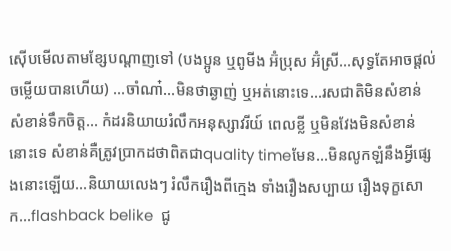ស៊ើបមើលតាមខ្សែបណ្តាញទៅ (បងប្អូន ឬពូមីង អ៊ំប្រុស អ៊ំស្រី…សុទ្ធតែអាចផ្តល់ចម្លើយបានហើយ) …ចាំណា៎…មិនថាឆ្ងាញ់ ឬអត់នោះទេ…រសជាតិមិនសំខាន់ សំខាន់ទឹកចិត្ត… កំដរនិយាយរំលឹកអនុស្សាវរីយ៍ ពេលខ្លី ឬមិនវែងមិនសំខាន់នោះទេ សំខាន់គឺត្រូវប្រាកដថាពិតជាquality timeមែន…មិនលូកឡំនឹងអ្វីផ្សេងនោះឡើយ…និយាយលេងៗ រំលឹករឿងពីក្មេង ទាំងរឿងសប្បាយ រឿងទុក្ខសោក…flashback belike  ជូ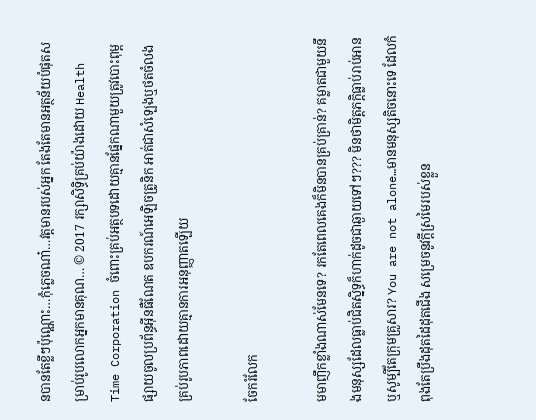នបានតែខ្លីៗប៉ុណ្ណោះ…កុំភ្លេចណា៎…វត្តមានរបស់អ្នក តែងតែមានអត្ថន័យបំផុតសម្រាប់រូបលោកអ្នកមានគុណ… © 2017 រក្សាសិទ្ធិគ្រប់យ៉ាងដោយ Health Time Corporation ចំពោះគ្រប់អត្ថបទដោយគ្មានផ្នែកណាមួយត្រូវបោះពុម្ពផ្សាយចូលប្រព័ន្ធអ៊ីនធឺណែត ឧបករណ៍អេឡិចត្រូនិក អាត់ជាសំឡេងឬថតចំលងគ្រប់រូបភាពដោយគ្មានការអនុញ្ញាតឡើយ

ចែករំលែក

មមាញឹកខ្លាំងណាស់មែនទេ? រកតែពេលគេងក៏មិនបានគ្រប់គ្រាន់? គម្លាតជាមួយនឹងមនុស្សដែលធ្លាប់ជិតស្និទ្ធក៏ហាក់ដូចជាឆ្ងាយទៅៗ??? មិនថាមិត្តភក្តិធ្លាប់រាប់អាន ឬសូម្បីតែក្រុមគ្រួសារ? You are not alone…មានមនុស្សតិចនោះទេ ដែលកំពុងតែប្រឹងដុតដៃដុតជើង សម្រេចនូវក្តីស្រមៃរបស់ខ្លួន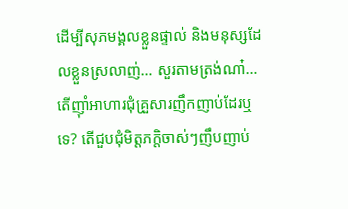ដើម្បីសុភមង្គលខ្លួនផ្ទាល់ និងមនុស្សដែលខ្លួនស្រលាញ់… សួរតាមត្រង់ណា៎…តើញ៉ាំអាហារជុំគ្រួសារញឹកញាប់ដែរឬទេ? តើជួបជុំមិត្តភក្តិចាស់ៗញឹបញាប់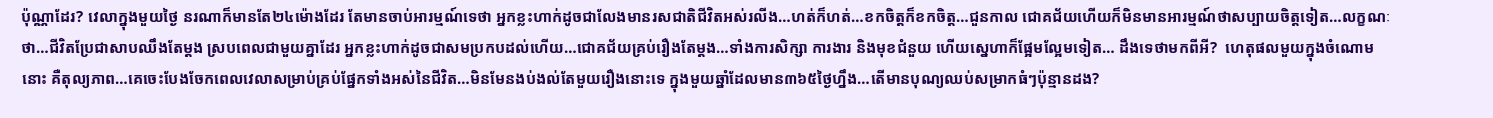ប៉ុណ្ណាដែរ? វេលាក្នុងមួយថ្ងៃ នរណាក៏មានតែ២៤ម៉ោងដែរ តែមានចាប់អារម្មណ៍ទេថា អ្នកខ្លះហាក់ដូចជាលែងមានរសជាតិជីវិតអស់រលីង…ហត់ក៏ហត់…ខកចិត្តក៏ខកចិត្ត…ជួនកាល ជោគជ័យហើយក៏មិនមានអារម្មណ៍ថាសប្បាយចិត្តទៀត…លក្ខណៈថា…ជីវិតប្រែជាសាបឈឹងតែម្តង ស្របពេលជាមួយគ្នាដែរ អ្នកខ្លះហាក់ដូចជាសមប្រកបដល់ហើយ…ជោគជ័យគ្រប់រឿងតែម្តង…ទាំងការសិក្សា ការងារ និងមុខជំនួយ ហើយស្នេហាក៏ផ្អែមល្អែមទៀត… ដឹងទេថាមកពីអី?  ហេតុផលមួយក្នុងចំណោមនោះ គឺតុល្យភាព…គេចេះបែងចែកពេលវេលាសម្រាប់គ្រប់ផ្នែកទាំងអស់នៃជីវិត…មិនមែនងប់ងល់តែមួយរឿងនោះទេ ក្នុងមួយឆ្នាំដែលមាន៣៦៥ថ្ងៃហ្នឹង…តើមានបុណ្យឈប់សម្រាកធំៗប៉ុន្មានដង?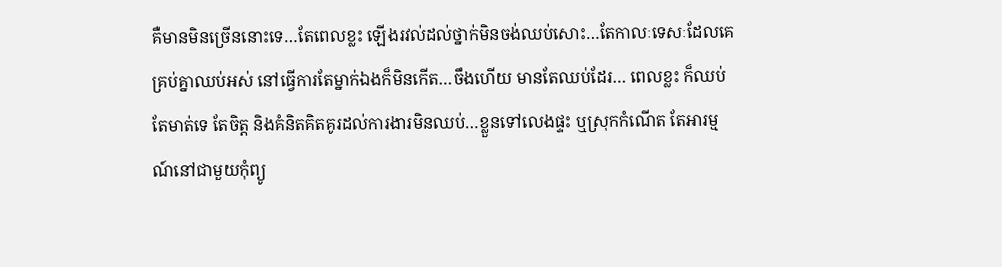គឺមានមិនច្រើននោះទេ…តែពេលខ្លះ ឡើងរវល់ដល់ថ្នាក់មិនចង់ឈប់សោះ…តែកាលៈទេសៈដែលគេគ្រប់គ្នាឈប់អស់ នៅធ្វើការតែម្នាក់ឯងក៏មិនកើត…ចឹងហើយ មានតែឈប់ដែរ… ពេលខ្លះ ក៏ឈប់តែមាត់ទេ តែចិត្ត និងគំនិតគិតគូរដល់ការងារមិនឈប់…ខ្លួនទៅលេងផ្ទះ ឬស្រុកកំណើត តែអារម្មណ៍នៅជាមួយកុំព្យូ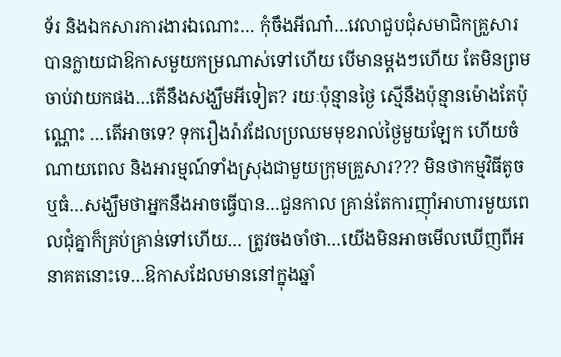ទ័រ និងឯកសារការងារឯណោះ… កុំចឹងអីណា៎…វេលាជួបជុំសមាជិកគ្រួសារបានក្លាយជាឱកាសមួយកម្រណាស់ទៅហើយ បើមានម្តងៗហើយ តែមិនព្រមចាប់វាយកផង…តើនឹងសង្ឃឹមអីទៀត? រយៈប៉ុន្មានថ្ងៃ ស្មើនឹងប៉ុន្មានម៉ោងតែប៉ុណ្ណោះ …តើអាចទេ? ទុករឿងរ៉ាវដែលប្រឈមមុខរាល់ថ្ងៃមួយឡែក ហើយចំណាយពេល និងអារម្មណ៍ទាំងស្រុងជាមួយក្រុមគ្រួសារ??? មិនថាកម្មវិធីតូច ឬធំ…សង្ឃឹមថាអ្នកនឹងអាចធ្វើបាន…ជួនកាល គ្រាន់តែការញ៉ាំអាហារមួយពេលជុំគ្នាក៏គ្រប់គ្រាន់ទៅហើយ… ត្រូវចងចាំថា…យើងមិនអាចមើលឃើញពីអនាគតនោះទេ…ឱកាសដែលមាននៅក្នុងឆ្នាំ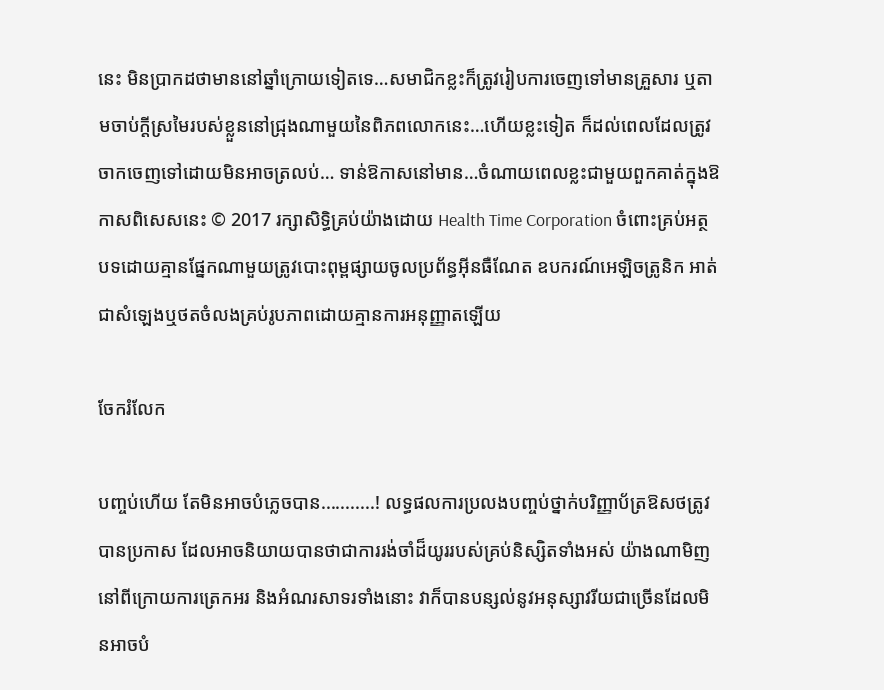នេះ មិនប្រាកដថាមាននៅឆ្នាំក្រោយទៀតទេ…សមាជិកខ្លះក៏ត្រូវរៀបការចេញទៅមានគ្រួសារ ឬតាមចាប់ក្តីស្រមៃរបស់ខ្លួននៅជ្រុងណាមួយនៃពិភពលោកនេះ…ហើយខ្លះទៀត ក៏ដល់ពេលដែលត្រូវចាកចេញទៅដោយមិនអាចត្រលប់… ទាន់ឱកាសនៅមាន…ចំណាយពេលខ្លះជាមួយពួកគាត់ក្នុងឱកាសពិសេសនេះ © 2017 រក្សាសិទ្ធិគ្រប់យ៉ាងដោយ Health Time Corporation ចំពោះគ្រប់អត្ថបទដោយគ្មានផ្នែកណាមួយត្រូវបោះពុម្ពផ្សាយចូលប្រព័ន្ធអ៊ីនធឺណែត ឧបករណ៍អេឡិចត្រូនិក អាត់ជាសំឡេងឬថតចំលងគ្រប់រូបភាពដោយគ្មានការអនុញ្ញាតឡើយ

ចែករំលែក

បញ្ចប់ហើយ តែមិនអាចបំភ្លេចបាន...........! លទ្ធផលការប្រលងបញ្ចប់ថ្នាក់បរិញ្ញាប័ត្រឱសថត្រូវបានប្រកាស ដែលអាចនិយាយបានថាជាការរង់ចាំដ៏យូររបស់គ្រប់និស្សិតទាំងអស់ យ៉ាងណាមិញនៅពីក្រោយការត្រេកអរ និងអំណរសាទរទាំងនោះ វាក៏បានបន្សល់នូវអនុស្សាវរីយជាច្រើនដែលមិនអាចបំ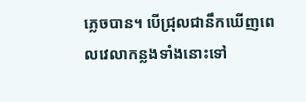ភ្លេចបាន។ បើជ្រុលជានឹកឃើញពេលវេលាកន្លងទាំងនោះទៅ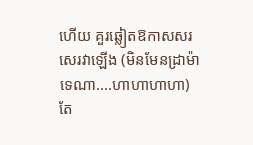ហើយ គួរឆ្លៀតឱកាសសរសេរវាឡើង (មិនមែនដ្រាម៉ាទេណា....ហាហាហាហា) តែ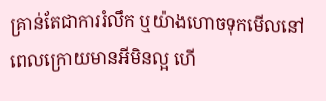គ្រាន់តែជាការរំលឹក ឬយ៉ាងហោចទុកមើលនៅពេលក្រោយមានអីមិនល្អ ហើ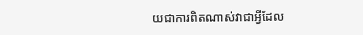យជាការពិតណាស់វាជាអ្វីដែល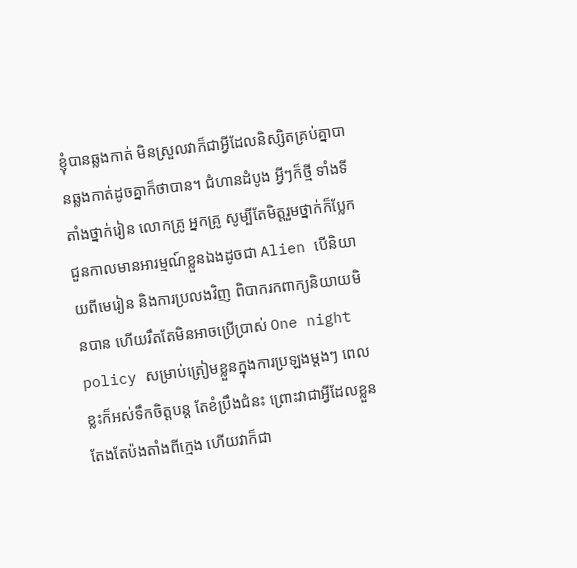ខ្ញុំបានឆ្លងកាត់ មិនស្រួលវាក៏ជាអ្វីដែលនិស្សិតគ្រប់គ្នាបានឆ្លងកាត់ដូចគ្នាក៏ថាបាន។ ជំហានដំបូង អ្វីៗក៏ថ្មី ទាំងទីតាំងថ្នាក់រៀន លោកគ្រូ អ្នកគ្រូ សូម្បីតែមិត្តរួមថ្នាក់ក៏ប្លែក ជួនកាលមានអារម្មណ៍ខ្លួនឯងដូចជា Alien បើនិយាយពីមេរៀន និងការប្រលងវិញ ពិបាករកពាក្យនិយាយមិនបាន ហើយរឹតតែមិនអាចប្រើប្រាស់ One night policy សម្រាប់ត្រៀមខ្លួនក្នុងការប្រឡងម្តងៗ ពេលខ្លះក៏អស់ទឹកចិត្តបន្ត តែខំប្រឹងជំនះ ព្រោះវាជាអ្វីដែលខ្លួនតែងតែប៉ងតាំងពីក្មេង ហើយវាក៏ជា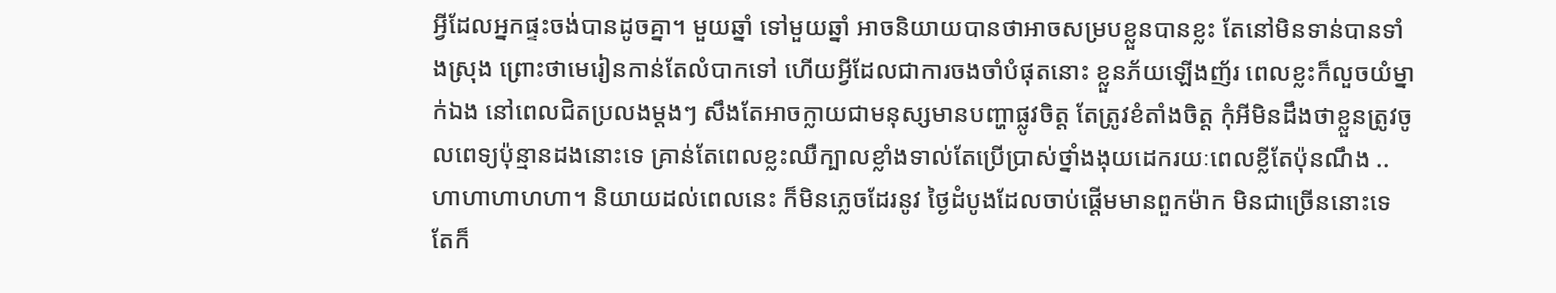អ្វីដែលអ្នកផ្ទះចង់បានដូចគ្នា។ មួយឆ្នាំ ទៅមួយឆ្នាំ អាចនិយាយបានថាអាចសម្របខ្លួនបានខ្លះ តែនៅមិនទាន់បានទាំងស្រុង ព្រោះថាមេរៀនកាន់តែលំបាកទៅ ហើយអ្វីដែលជាការចងចាំបំផុតនោះ ខ្លួនភ័យឡើងញ័រ ពេលខ្លះក៏លួចយំម្នាក់ឯង នៅពេលជិតប្រលងម្តងៗ សឹងតែអាចក្លាយជាមនុស្សមានបញ្ហាផ្លូវចិត្ត តែត្រូវខំតាំងចិត្ត កុំអីមិនដឹងថាខ្លួនត្រូវចូលពេទ្យប៉ុន្មានដងនោះទេ គ្រាន់តែពេលខ្លះឈឺក្បាលខ្លាំងទាល់តែប្រើប្រាស់ថ្នាំងងុយដេករយៈពេលខ្លីតែប៉ុនណឹង ..ហាហាហាហហា។ និយាយដល់ពេលនេះ ក៏មិនភ្លេចដែរនូវ ថ្ងៃដំបូងដែលចាប់ផ្តើមមានពួកម៉ាក មិនជាច្រើននោះទេ តែក៏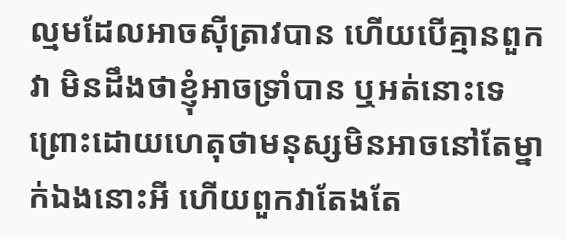ល្មមដែលអាចស៊ីត្រាវបាន ហើយបើគ្មានពួកវា មិនដឹងថាខ្ញុំអាចទ្រាំបាន ឬអត់នោះទេ ព្រោះដោយហេតុថាមនុស្សមិនអាចនៅតែម្នាក់ឯងនោះអី ហើយពួកវាតែងតែ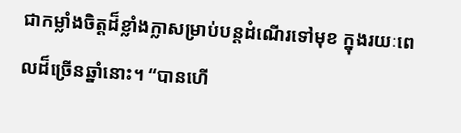ជាកម្លាំងចិត្តដ៏ខ្លាំងក្លាសម្រាប់បន្តដំណើរទៅមុខ ក្នុងរយៈពេលដ៏ច្រើនឆ្នាំនោះ។ “បានហើ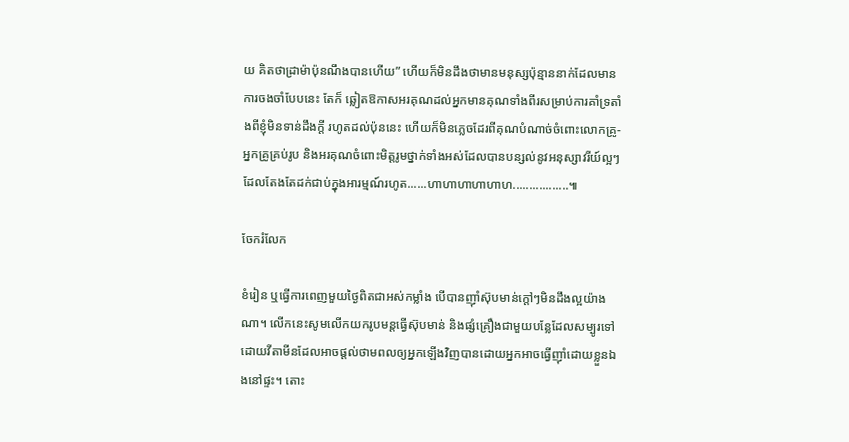យ គិតថាដ្រាម៉ាប៉ុនណឹងបានហើយ” ហើយក៏មិនដឹងថាមានមនុស្សប៉ុន្មាននាក់ដែលមានការចងចាំបែបនេះ តែក៏ ឆ្លៀតឱកាសអរគុណដល់អ្នកមានគុណទាំងពីរសម្រាប់ការគាំទ្រតាំងពីខ្ញុំមិនទាន់ដឹងក្តី រហូតដល់ប៉ុននេះ ហើយក៏មិនភ្លេចដែរពីគុណបំណាច់ចំពោះលោកគ្រូ-អ្នកគ្រូគ្រប់រូប និងអរគុណចំពោះមិត្តរូមថ្នាក់ទាំងអស់ដែលបានបន្សល់នូវអនុស្សាវរីយ៍ល្អៗ ដែលតែងតែដក់ជាប់ក្នុងអារម្មណ៍រហូត......ហាហាហាហាហាហ.................៕

ចែករំលែក

ខំរៀន ឬធ្វើការពេញមួយថ្ងៃពិតជាអស់កម្លាំង បើបានញ៉ាំស៊ុបមាន់ក្តៅៗមិនដឹងល្អយ៉ាងណា។ លើកនេះសូមលើកយករូបមន្តធ្វើស៊ុបមាន់ និងផ្សំគ្រឿងជាមួយបន្លែដែលសម្បូរទៅដោយវីតាមីនដែលអាចផ្តល់ថាមពលឲ្យអ្នកឡើងវិញបានដោយអ្នកអាចធ្វើញ៉ាំដោយខ្លួនឯងនៅផ្ទះ។ តោះ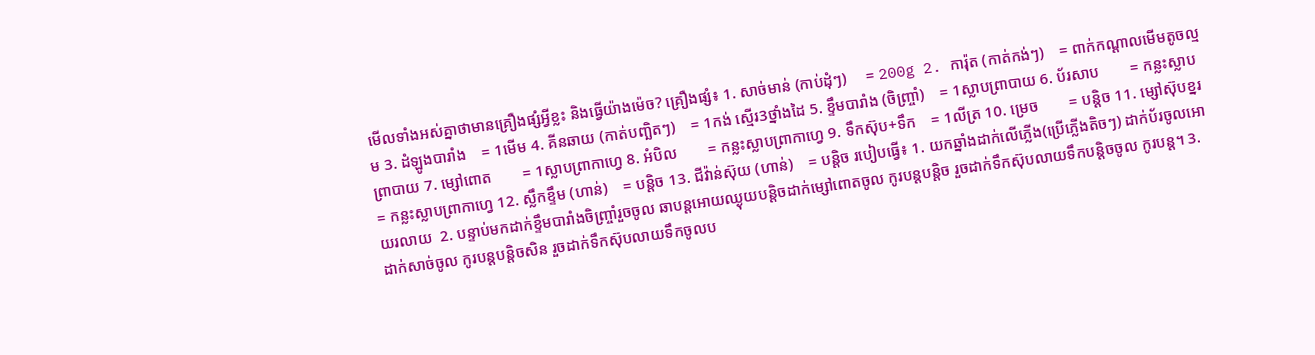មើលទាំងអស់គ្នាថាមានគ្រឿងផ្សំអ្វីខ្លះ និងធ្វើយ៉ាងម៉េច? គ្រឿងផ្សំ៖ 1. សាច់មាន់ (កាប់ដុំៗ)     = 200g 2. ការ៉ុត (កាត់កង់ៗ)    = ពាក់កណ្តាលមើមតូចល្មម 3. ដំឡូងបារាំង    = 1មើម 4. គីនឆាយ (កាត់បញ្ឆិតៗ)    = 1កង់ ស្មើរ3ថ្នាំងដៃ 5. ខ្ទឹមបារាំង (ចិញ្រ្ចាំ)    = 1ស្លាបព្រាបាយ 6. ប័រសាប        = កន្លះស្លាបព្រាបាយ 7. ម្សៅពោត        = 1ស្លាបព្រាកាហ្វេ 8. អំបិល        = កន្លះស្លាបព្រាកាហ្វេ 9. ទឹកស៊ុប+ទឹក    = 1លីត្រ 10. ម្រេច        = បន្តិច 11. ម្សៅស៊ុបខ្នរ    = កន្លះស្លាបព្រាកាហ្វេ 12. ស្លឹកខ្ទឹម (ហាន់)    = បន្តិច 13. ជីវ៉ាន់ស៊ុយ (ហាន់)    = បន្តិច របៀបធ្វើ៖ 1. យកឆ្នាំងដាក់លើភ្លើង(ប្រើភ្លើងតិចៗ) ដាក់ប័រចូលអោយរលាយ  2. បន្ទាប់មកដាក់ខ្ទឹមបារាំងចិញ្រ្ចាំរួចចូល ឆាបន្តអោយឈ្ងុយបន្តិចដាក់ម្សៅពោតចូល កូរបន្តបន្តិច រួចដាក់ទឹកស៊ុបលាយទឹកបន្តិចចូល កូរបន្ត។ 3. ដាក់សាច់ចូល កូរបន្តបន្តិចសិន រួចដាក់ទឹកស៊ុបលាយទឹកចូលប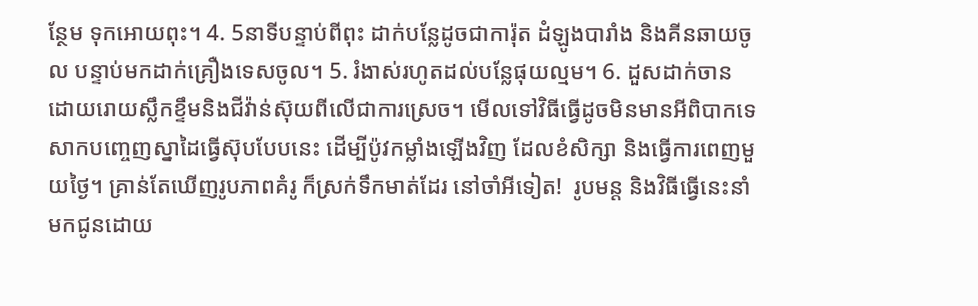ន្ថែម ទុកអោយពុះ។ 4. 5នាទីបន្ទាប់ពីពុះ ដាក់បន្លែដូចជាការ៉ុត ដំឡូងបារាំង និងគីនឆាយចូល បន្ទាប់មកដាក់គ្រឿងទេសចូល។ 5. រំងាស់រហូតដល់បន្លែផុយល្មម។ 6. ដួសដាក់ចាន ដោយរោយស្លឹកខ្ទឹមនិងជីវ៉ាន់ស៊ុយពីលើជាការស្រេច។ មើលទៅវិធីធ្វើដូចមិនមានអីពិបាកទេ សាកបញ្ចេញស្នាដៃធ្វើស៊ុបបែបនេះ ដើម្បីប៉ូវកម្លាំងឡើងវិញ ដែលខំសិក្សា និងធ្វើការពេញមួយថ្ងៃ។ គ្រាន់តែឃើញរូបភាពគំរូ ក៏ស្រក់ទឹកមាត់ដែរ នៅចាំអីទៀត!  រូបមន្ត និងវិធីធ្វើនេះនាំមកជូនដោយ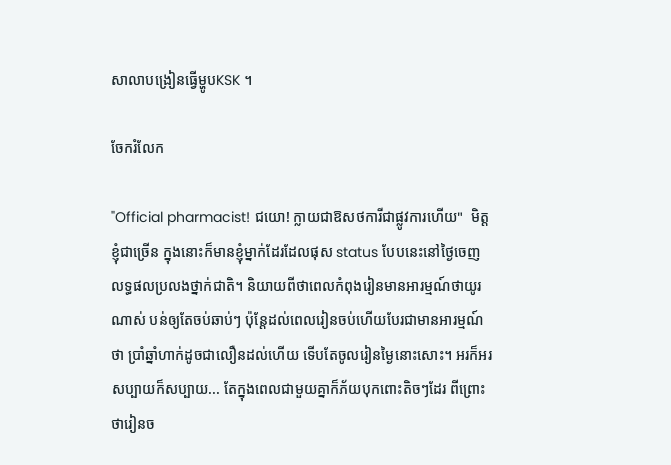សាលាបង្រៀនធ្វើម្ហូបKSK ។

ចែករំលែក

"Official pharmacist! ជយោ! ក្លាយជាឱសថការីជាផ្លូវការហើយ"  មិត្តខ្ញុំជាច្រើន ក្នុងនោះក៏មានខ្ញុំម្នាក់ដែរដែលផុស status បែបនេះនៅថ្ងៃចេញលទ្ធផលប្រលងថ្នាក់ជាតិ។ និយាយពីថាពេលកំពុងរៀនមានអារម្មណ៍ថាយូរណាស់ បន់ឲ្យតែចប់ឆាប់ៗ ប៉ុន្តែដល់ពេលរៀនចប់ហើយបែរជាមានអារម្មណ៍ថា ប្រាំឆ្នាំហាក់ដូចជាលឿនដល់ហើយ ទើបតែចូលរៀនម្ងៃនោះសោះ។ អរក៏អរ សប្បាយក៏សប្បាយ... តែក្នុងពេលជាមួយគ្នាក៏ភ័យបុកពោះតិចៗដែរ ពីព្រោះថារៀនច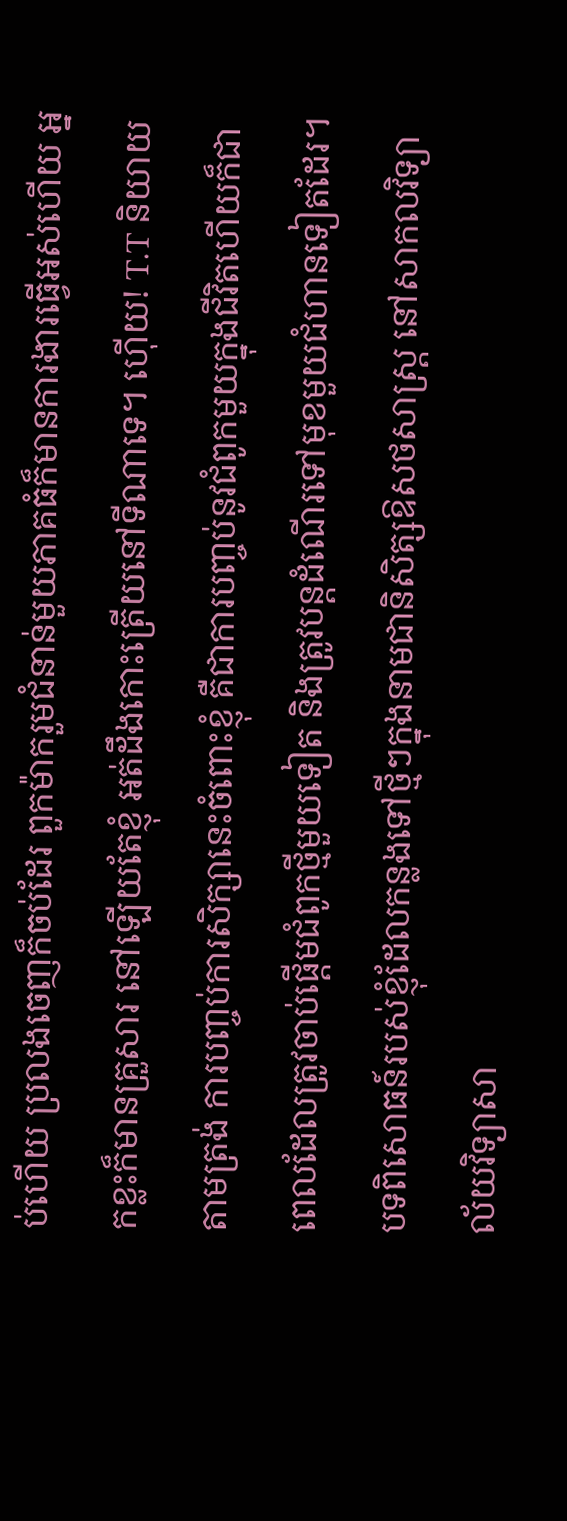ប់ហើយ ប្រលងចេញក៏ចប់ដែរ ពួកម៉ាករួមជំនាន់មួយភាគធំក៏មានការងារធ្វើអស់ហើយ អ្នកខ្លះក៏មានគ្រួសារ នៅឡើយតែខ្ញុំ អត់ដឹងកោះត្រើយនៅទីណាទេ។ ហ៊ើយ! T.T និយាយតាមត្រង់ ការបញ្ចប់ការសិក្សានេះចំពោះខ្ញុំ គឺជាការបញ្ចប់នូវជំពូកមួយក្នុងជីវិតហើយក៏ជាពេលដែលត្រូវចាប់ផ្ដើមជំពូកថ្មីមួយទៀត និងត្រូវបន្តដំណើរទៅមុខមួយជំហានទៀតដែរ។ បទពិសោធន៍របស់ខ្ញុំដែលកន្លងទៅថ្មីៗក្នុងនាមជានិសិត្សឱសថសាស្រ្ត នៅសាកលវិទ្យាល័យវិទ្យាសា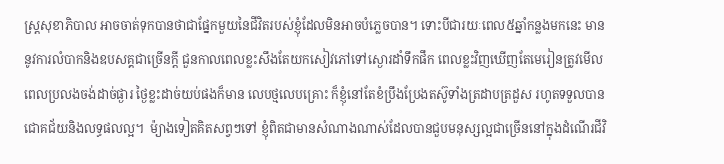ស្រ្តសុខាភិបាល អាចចាត់ទុកបានថាជាផ្នែកមួយនៃជីវិតរបស់ខ្ញុំដែលមិនអាចបំភ្លេចបាន។ ទោះបីជារយៈពេល៥ឆ្នាំកន្លងមកនេះ មាននូវការលំបាកនិងឧបសគ្គជាច្រើនក្តី ជួនកាលពេលខ្លះសឹងតែយកសៀវភៅទៅស្ងោរដាំទឹកផឹក ពេលខ្លះវិញឃើញតែមេរៀនត្រូវមើលពេលប្រលងចង់ដាច់ផ្ងារ ថ្ងៃខ្លះដាច់យប់ផងក៏មាន លេបថ្មលេបគ្រោះ ក៏ខ្ញុំនៅតែខំប្រឹងប្រែងតស៊ូទាំងត្រដាបត្រដួស រហូតទទួលបានជោគជ័យនិងលទ្ធផលល្អ។  ម៉្យាងទៀតគិតសព្វៗទៅ ខ្ញុំពិតជាមានសំណាងណាស់ដែលបានជួបមនុស្សល្អជាច្រើននៅក្នុងដំណើរជីវិ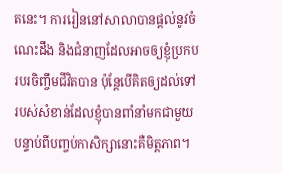តនេះ។ ការរៀននៅសាលាបានផ្ដល់នូវចំណេះដឹង និងជំនាញដែលអាចឲ្យខ្ញុំប្រកបរបរចិញ្ចឹមជីវិតបាន ប៉ុន្តែបើគិតឲ្យដល់ទៅ របស់សំខាន់ដែលខ្ញុំបានពាំនាំមកជាមួយបន្ទាប់ពីបញ្ចប់កាសិក្សានោះគឺមិត្តភាព។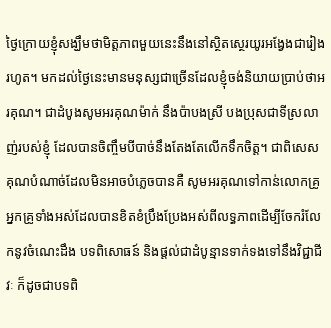ថ្ងៃក្រោយខ្ញុំសង្ឃឹមថាមិត្តភាពមួយនេះនឹងនៅស្ថិតស្ថេរយូរអង្វែងជារៀងរហូត។ មកដល់ថ្ងៃនេះមានមនុស្សជាច្រើនដែលខ្ញុំចង់និយាយប្រាប់ថាអរគុណ។ ជាដំបូងសូមអរគុណម៉ាក់ នឹងប៉ាបងស្រី បងប្រុសជាទីស្រលាញ់របស់ខ្ញុំ ដែលបានចិញ្ចឹមបីបាច់នឹងតែងតែលើកទឹកចិត្ត។ ជាពិសេសគុណបំណាច់ដែលមិនអាចបំភ្លេចបានគឺ សូមអរគុណទៅកាន់លោកគ្រូ អ្នកគ្រូទាំងអស់ដែលបានខិតខំប្រឹងប្រែងអស់ពីលទ្ធភាពដើម្បីចែករំលែកនូវចំណេះដឹង បទពិសោធន៍ និងផ្តល់ជាដំបូន្មានទាក់ទងទៅនឹងវិជ្ជាជីវៈ ក៏ដូចជាបទពិ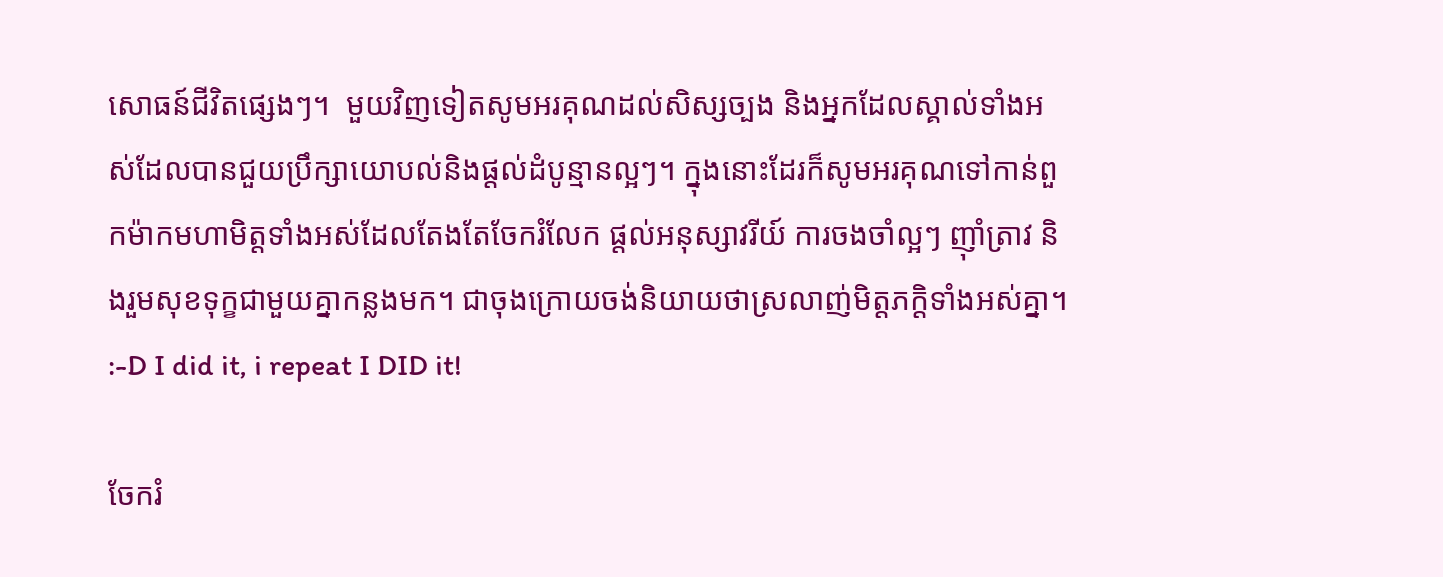សោធន៍ជីវិតផ្សេងៗ។  មួយវិញទៀតសូមអរគុណដល់សិស្សច្បង និងអ្នកដែលស្គាល់ទាំងអស់ដែលបានជួយប្រឹក្សាយោបល់និងផ្តល់ដំបូន្មានល្អៗ។ ក្នុងនោះដែរក៏សូមអរគុណទៅកាន់ពួកម៉ាកមហាមិត្តទាំងអស់ដែលតែងតែចែករំលែក ផ្តល់អនុស្សាវរីយ៍ ការចងចាំល្អៗ ញ៉ាំត្រាវ និងរួមសុខទុក្ខជាមួយគ្នាកន្លងមក។ ជាចុងក្រោយចង់និយាយថាស្រលាញ់មិត្តភក្តិទាំងអស់គ្នា។ :-D I did it, i repeat I DID it!

ចែករំ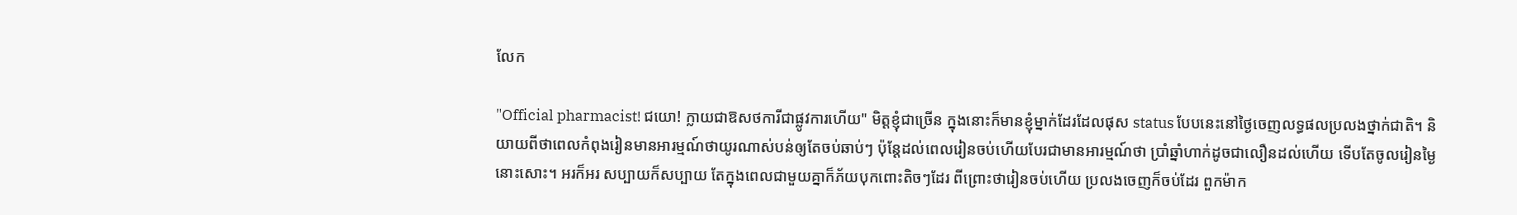លែក

"Official pharmacist! ជយោ! ក្លាយជាឱសថការីជាផ្លូវការហើយ" មិត្តខ្ញុំជាច្រើន ក្នុងនោះក៏មានខ្ញុំម្នាក់ដែរដែលផុស status បែបនេះនៅថ្ងៃចេញលទ្ធផលប្រលងថ្នាក់ជាតិ។ និយាយពីថាពេលកំពុងរៀនមានអារម្មណ៍ថាយូរណាស់បន់ឲ្យតែចប់ឆាប់ៗ ប៉ុន្តែដល់ពេលរៀនចប់ហើយបែរជាមានអារម្មណ៍ថា ប្រាំឆ្នាំហាក់ដូចជាលឿនដល់ហើយ ទើបតែចូលរៀនម្ងៃនោះសោះ។ អរក៏អរ សប្បាយក៏សប្បាយ តែក្នុងពេលជាមួយគ្នាក៏ភ័យបុកពោះតិចៗដែរ ពីព្រោះថារៀនចប់ហើយ ប្រលងចេញក៏ចប់ដែរ ពួកម៉ាក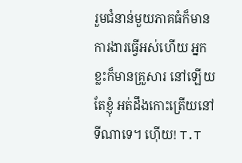រួមជំនាន់មួយភាគធំក៏មានការងារធ្វើអស់ហើយ អ្នកខ្លះក៏មានគ្រួសារ នៅឡើយតែខ្ញុំ អត់ដឹងកោះត្រើយនៅទីណាទេ។ ហ៊ើយ! T.T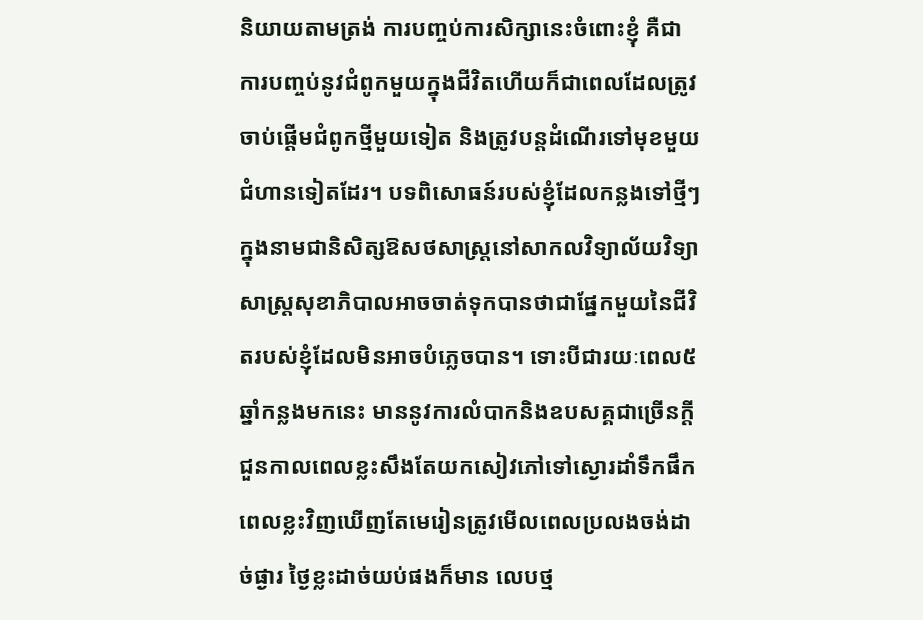និយាយតាមត្រង់ ការបញ្ចប់ការសិក្សានេះចំពោះខ្ញុំ គឺជាការបញ្ចប់នូវជំពូកមួយក្នុងជីវិតហើយក៏ជាពេលដែលត្រូវចាប់ផ្ដើមជំពូកថ្មីមួយទៀត និងត្រូវបន្តដំណើរទៅមុខមួយជំហានទៀតដែរ។ បទពិសោធន៍របស់ខ្ញុំដែលកន្លងទៅថ្មីៗក្នុងនាមជានិសិត្សឱសថសាស្រ្តនៅសាកលវិទ្យាល័យវិទ្យាសាស្រ្តសុខាភិបាលអាចចាត់ទុកបានថាជាផ្នែកមួយនៃជីវិតរបស់ខ្ញុំដែលមិនអាចបំភ្លេចបាន។ ទោះបីជារយៈពេល៥ឆ្នាំកន្លងមកនេះ មាននូវការលំបាកនិងឧបសគ្គជាច្រើនក្តី ជួនកាលពេលខ្លះសឹងតែយកសៀវភៅទៅស្ងោរដាំទឹកផឹក ពេលខ្លះវិញឃើញតែមេរៀនត្រូវមើលពេលប្រលងចង់ដាច់ផ្ងារ ថ្ងៃខ្លះដាច់យប់ផងក៏មាន លេបថ្ម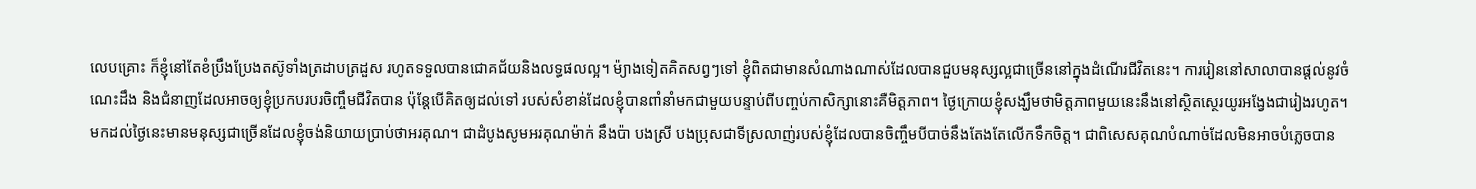លេបគ្រោះ ក៏ខ្ញុំនៅតែខំប្រឹងប្រែងតស៊ូទាំងត្រដាបត្រដួស រហូតទទួលបានជោគជ័យនិងលទ្ធផលល្អ។ ម៉្យាងទៀតគិតសព្វៗទៅ ខ្ញុំពិតជាមានសំណាងណាស់ដែលបានជួបមនុស្សល្អជាច្រើននៅក្នុងដំណើរជីវិតនេះ។ ការរៀននៅសាលាបានផ្ដល់នូវចំណេះដឹង និងជំនាញដែលអាចឲ្យខ្ញុំប្រកបរបរចិញ្ចឹមជីវិតបាន ប៉ុន្តែបើគិតឲ្យដល់ទៅ របស់សំខាន់ដែលខ្ញុំបានពាំនាំមកជាមួយបន្ទាប់ពីបញ្ចប់កាសិក្សានោះគឺមិត្តភាព។ ថ្ងៃក្រោយខ្ញុំសង្ឃឹមថាមិត្តភាពមួយនេះនឹងនៅស្ថិតស្ថេរយូរអង្វែងជារៀងរហូត។   មកដល់ថ្ងៃនេះមានមនុស្សជាច្រើនដែលខ្ញុំចង់និយាយប្រាប់ថាអរគុណ។ ជាដំបូងសូមអរគុណម៉ាក់ នឹងប៉ា បងស្រី បងប្រុសជាទីស្រលាញ់របស់ខ្ញុំដែលបានចិញ្ចឹមបីបាច់នឹងតែងតែលើកទឹកចិត្ត។ ជាពិសេសគុណបំណាច់ដែលមិនអាចបំភ្លេចបាន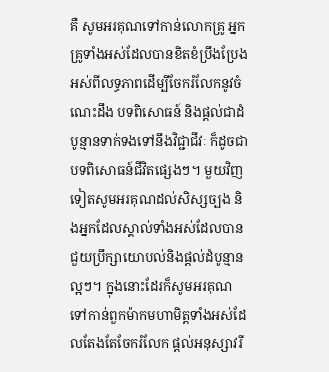គឺ សូមអរគុណទៅកាន់លោកគ្រូ អ្នកគ្រូទាំងអស់ដែលបានខិតខំប្រឹងប្រែងអស់ពីលទ្ធភាពដើម្បីចែករំលែកនូវចំណេះដឹង បទពិសោធន៍ និងផ្តល់ជាដំបូន្មានទាក់ទងទៅនឹងវិជ្ជាជីវៈ ក៏ដូចជាបទពិសោធន៍ជីវិតផ្សេងៗ។ មួយវិញទៀតសូមអរគុណដល់សិស្សច្បង និងអ្នកដែលស្គាល់ទាំងអស់ដែលបានជួយប្រឹក្សាយោបល់និងផ្តល់ដំបូន្មានល្អៗ។ ក្នុងនោះដែរក៏សូមអរគុណទៅកាន់ពួកម៉ាកមហាមិត្តទាំងអស់ដែលតែងតែចែករំលែក ផ្តល់អនុស្សាវរី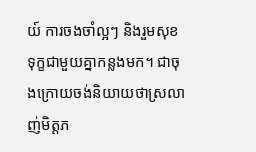យ៍ ការចងចាំល្អៗ និងរួមសុខទុក្ខជាមួយគ្នាកន្លងមក។ ជាចុងក្រោយចង់និយាយថាស្រលាញ់មិត្តភ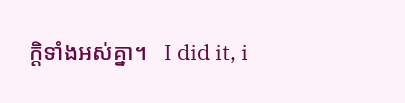ក្តិទាំងអស់គ្នា។   I did it, i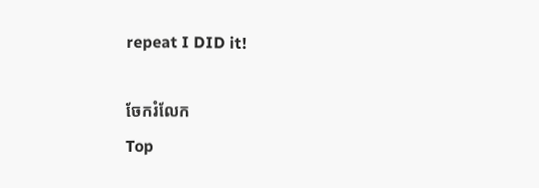repeat I DID it!

ចែករំលែក
Top